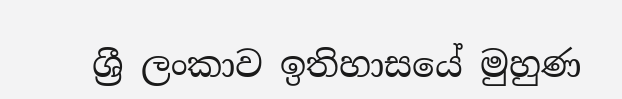ශ්‍රී ලංකාව ඉතිහාසයේ මුහුණ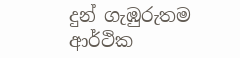දුන් ගැඹුරුතම ආර්ථික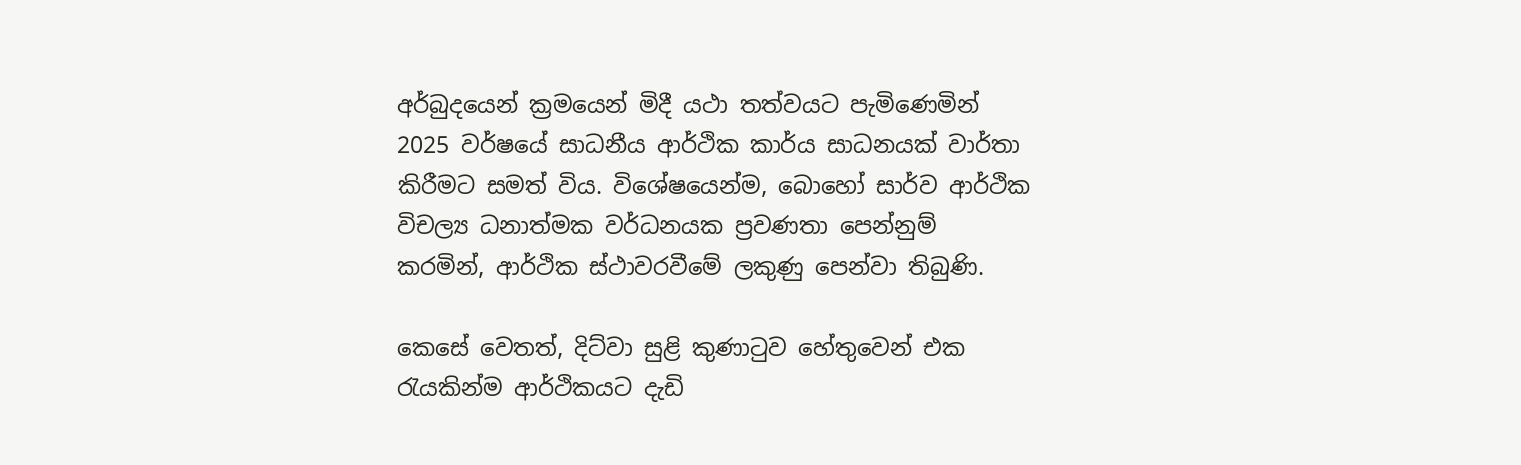අර්බුදයෙන් ක්‍රමයෙන් මිදී යථා තත්වයට පැමිණෙමින් 2025 වර්ෂයේ සාධනීය ආර්ථික කාර්ය සාධනයක් වාර්තා කිරීමට සමත් විය. විශේෂයෙන්ම, බොහෝ සාර්ව ආර්ථික විචල්‍ය ධනාත්මක වර්ධනයක ප්‍රවණතා පෙන්නුම් කරමින්, ආර්ථික ස්ථාවරවීමේ ලකුණු පෙන්වා තිබුණි.

කෙසේ වෙතත්, දිට්වා සුළි කුණාටුව හේතුවෙන් එක රැයකින්ම ආර්ථිකයට දැඩි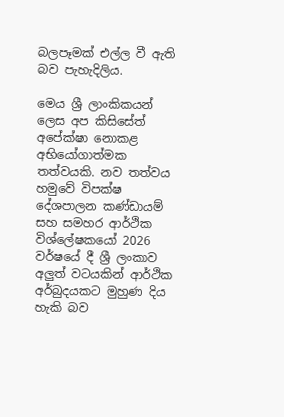බලපෑමක් එල්ල වී ඇති බව පැහැදිලිය.

මෙය ශ්‍රී ලාංකිකයන් ලෙස අප කිසිසේත් අපේක්ෂා නොකළ අභියෝගාත්මක තත්වයකි. නව තත්වය හමුවේ විපක්ෂ දේශපාලන කණ්ඩායම් සහ සමහර ආර්ථික විශ්ලේෂකයෝ 2026 වර්ෂයේ දී ශ්‍රී ලංකාව අලු‍ත් වටයකින් ආර්ථික අර්බුදයකට මුහුණ දිය හැකි බව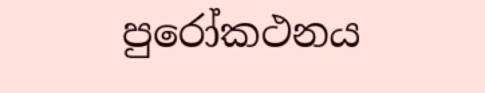පුරෝකථනය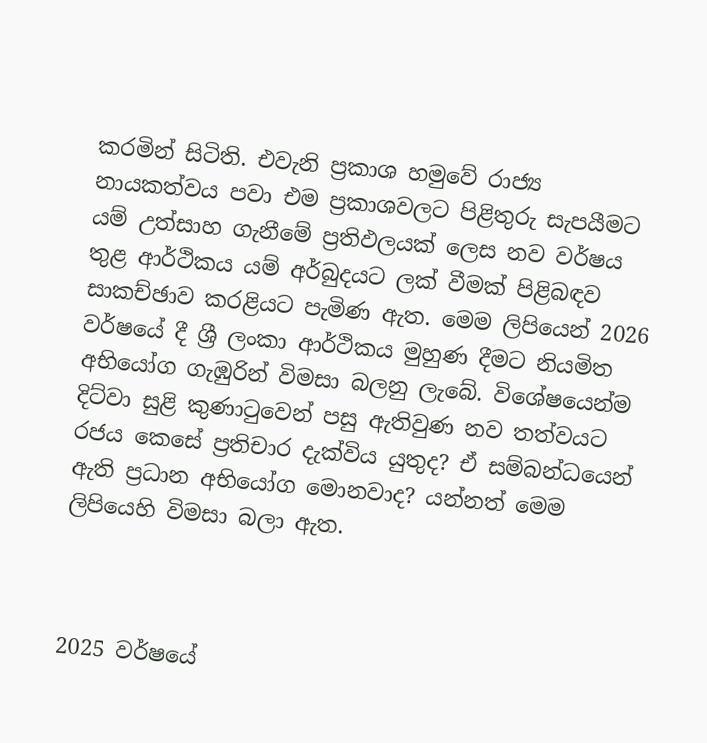කරමින් සිටිති. එවැනි ප්‍රකාශ හමුවේ රාජ්‍ය නායකත්වය පවා එම ප්‍රකාශවලට පිළිතුරු සැපයීමට යම් උත්සාහ ගැනීමේ ප්‍රතිඵලයක් ලෙස නව වර්ෂය තුළ ආර්ථිකය යම් අර්බුදයට ලක් වීමක් පිළිබඳව සාකච්ඡාව කරළියට පැමිණ ඇත. මෙම ලිපියෙන් 2026 වර්ෂයේ දී ශ්‍රී ලංකා ආර්ථිකය මුහුණ දීමට නියමිත අභියෝග ගැඹුරින් විමසා බලනු ලැබේ. විශේෂයෙන්ම දිට්වා සුළි කුණාටුවෙන් පසු ඇතිවුණ නව තත්වයට රජය කෙසේ ප්‍රතිචාර දැක්විය යුතුද? ඒ සම්බන්ධයෙන් ඇති ප්‍රධාන අභියෝග මොනවාද? යන්නත් මෙම ලිපියෙහි විමසා බලා ඇත.



2025 වර්ෂයේ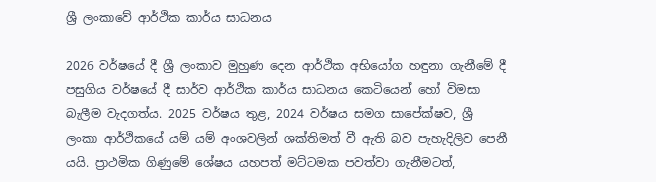ශ්‍රී ලංකාවේ ආර්ථික කාර්ය සාධනය

2026 වර්ෂයේ දී ශ්‍රී ලංකාව මුහුණ දෙන ආර්ථික අභියෝග හඳුනා ගැනීමේ දී පසුගිය වර්ෂයේ දී සාර්ව ආර්ථික කාර්ය සාධනය කෙටියෙන් හෝ විමසා බැලීම වැදගත්ය. 2025 වර්ෂය තුළ, 2024 වර්ෂය සමග සාපේක්ෂව, ශ්‍රී ලංකා ආර්ථිකයේ යම් යම් අංශවලින් ශක්තිමත් වී ඇති බව පැහැදිලිව පෙනී යයි. ප්‍රාථමික ගිණුමේ ශේෂය යහපත් මට්ටමක පවත්වා ගැනීමටත්,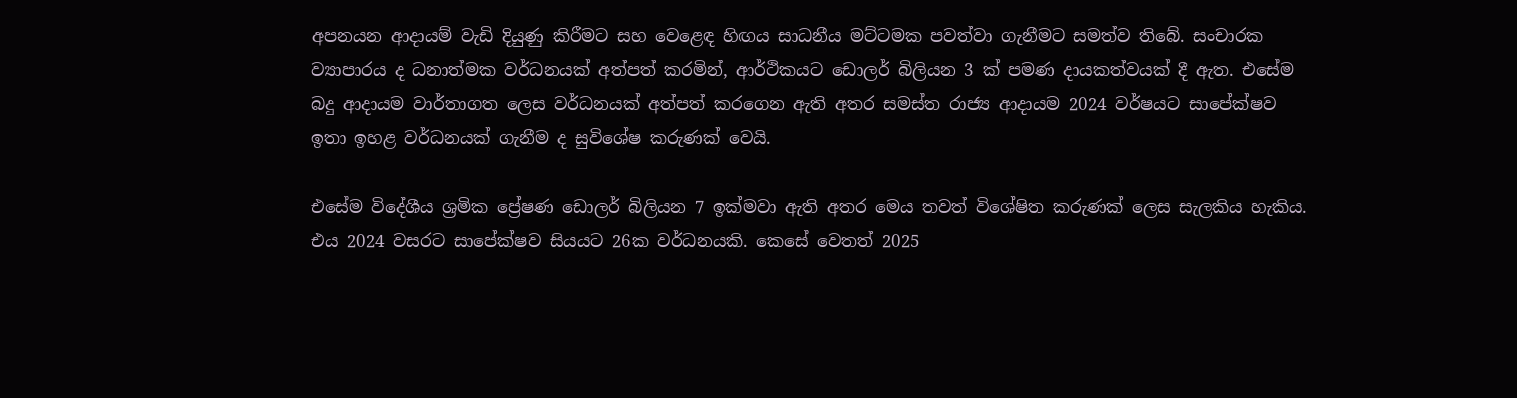අපනයන ආදායම් වැඩි දියුණු කිරීමට සහ වෙළෙඳ හිඟය සාධනීය මට්ටමක පවත්වා ගැනීමට සමත්ව තිබේ. සංචාරක ව්‍යාපාරය ද ධනාත්මක වර්ධනයක් අත්පත් කරමින්, ආර්ථිකයට ඩොලර් බිලියන 3 ක් පමණ දායකත්වයක් දී ඇත. එසේම බදු ආදායම වාර්තාගත ලෙස වර්ධනයක් අත්පත් කරගෙන ඇති අතර සමස්ත රාජ්‍ය ආදායම 2024 වර්ෂයට සාපේක්ෂව ඉතා ඉහළ වර්ධනයක් ගැනීම ද සුවිශේෂ කරුණක් වෙයි.

එසේම විදේශීය ශ්‍රමික ප්‍රේෂණ ඩොලර් බිලියන 7 ඉක්මවා ඇති අතර මෙය තවත් විශේෂිත කරුණක් ලෙස සැලකිය හැකිය. එය 2024 වසරට සාපේක්ෂව සියයට 26ක වර්ධනයකි. කෙසේ වෙතත් 2025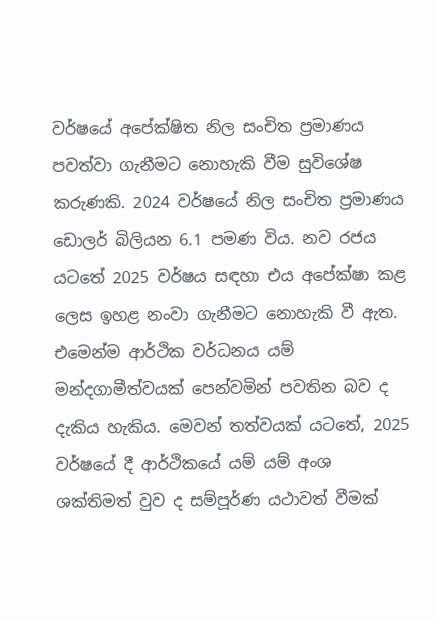වර්ෂයේ අපේක්ෂිත නිල සංචිත ප්‍රමාණය පවත්වා ගැනීමට නොහැකි වීම සුවිශේෂ කරුණකි. 2024 වර්ෂයේ නිල සංචිත ප්‍රමාණය ඩොලර් බිලියන 6.1 පමණ විය. නව රජය යටතේ 2025 වර්ෂය සඳහා එය අපේක්ෂා කළ ලෙස ඉහළ නංවා ගැනීමට නොහැකි වී ඇත. එමෙන්ම ආර්ථික වර්ධනය යම් මන්දගාමීත්වයක් පෙන්වමින් පවතින බව ද දැකිය හැකිය. මෙවන් තත්වයක් යටතේ, 2025 වර්ෂයේ දී ආර්ථිකයේ යම් යම් අංශ ශක්තිමත් වුව ද සම්පූර්ණ යථාවත් වීමක්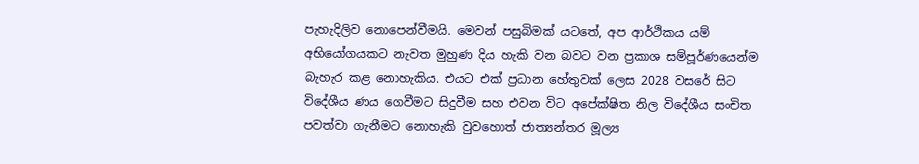පැහැදිලිව නොපෙන්වීමයි. මෙවන් පසුබිමක් යටතේ, අප ආර්ථිකය යම් අභියෝගයකට නැවත මුහුණ දිය හැකි වන බවට වන ප්‍රකාශ සම්පූර්ණයෙන්ම බැහැර කළ නොහැකිය. එයට එක් ප්‍රධාන හේතුවක් ලෙස 2028 වසරේ සිට විදේශීය ණය ගෙවීමට සිදුවීම සහ එවන විට අපේක්ෂිත නිල විදේශීය සංචිත පවත්වා ගැනීමට නොහැකි වුවහොත් ජාත්‍යන්තර මූල්‍ය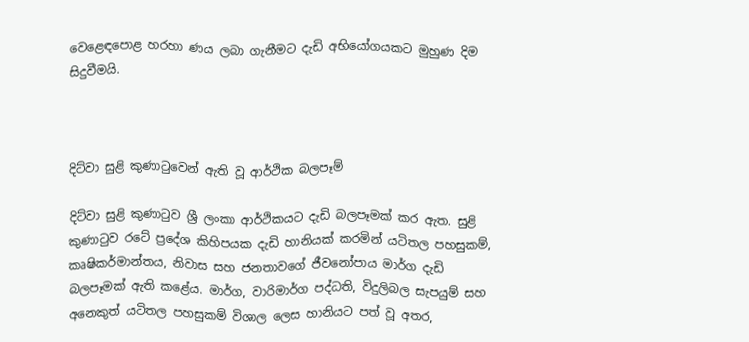වෙළෙඳපොළ හරහා ණය ලබා ගැනීමට දැඩි අභියෝගයකට මුහුණ දිම සිදුවීමයි.



දිට්වා සුළි කුණාටුවෙන් ඇති වූ ආර්ථික බලපෑම්

දිට්වා සුළි කුණාටුව ශ්‍රී ලංකා ආර්ථිකයට දැඩි බලපෑමක් කර ඇත. සුළි කුණාටුව රටේ ප්‍රදේශ කිහිපයක දැඩි හානියක් කරමින් යටිතල පහසුකම්, කෘෂිකර්මාන්තය, නිවාස සහ ජනතාවගේ ජීවනෝපාය මාර්ග දැඩි බලපෑමක් ඇති කළේය. මාර්ග, වාරිමාර්ග පද්ධති, විදුලිබල සැපයුම් සහ අනෙකුත් යටිතල පහසුකම් විශාල ලෙස හානියට පත් වූ අතර,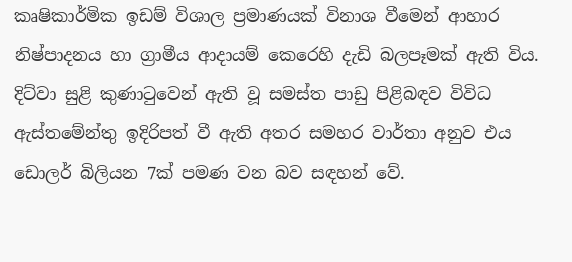කෘෂිකාර්මික ඉඩම් විශාල ප්‍රමාණයක් විනාශ වීමෙන් ආහාර නිෂ්පාදනය හා ග්‍රාමීය ආදායම් කෙරෙහි දැඩි බලපෑමක් ඇති විය. දිට්වා සුළි කුණාටුවෙන් ඇති වූ සමස්ත පාඩු පිළිබඳව විවිධ ඇස්තමේන්තු ඉදිරිපත් වී ඇති අතර සමහර වාර්තා අනුව එය ඩොලර් බිලියන 7ක් පමණ වන බව සඳහන් වේ.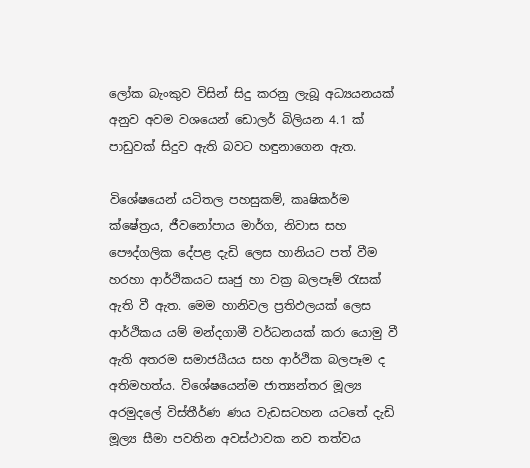ලෝක බැංකුව විසින් සිදු කරනු ලැබූ අධ්‍යයනයක් අනුව අවම වශයෙන් ඩොලර් බිලියන 4.1 ක් පාඩුවක් සිදුව ඇති බවට හඳුනාගෙන ඇත.

විශේෂයෙන් යටිතල පහසුකම්, කෘෂිකර්ම ක්ෂේත්‍රය, ජීවනෝපාය මාර්ග, නිවාස සහ පෞද්ගලික දේපළ දැඩි ලෙස හානියට පත් වීම හරහා ආර්ථිකයට සෘජු හා වක්‍ර බලපෑම් රැසක් ඇති වී ඇත. මෙම හානිවල ප්‍රතිඵලයක් ලෙස ආර්ථිකය යම් මන්දගාමී වර්ධනයක් කරා යොමු වී ඇති අතරම සමාජයීයය සහ ආර්ථික බලපෑම ද අතිමහත්ය. විශේෂයෙන්ම ජාත්‍යන්තර මූල්‍ය අරමුදලේ විස්තීර්ණ ණය වැඩසටහන යටතේ දැඩි මූල්‍ය සීමා පවතින අවස්ථාවක නව තත්වය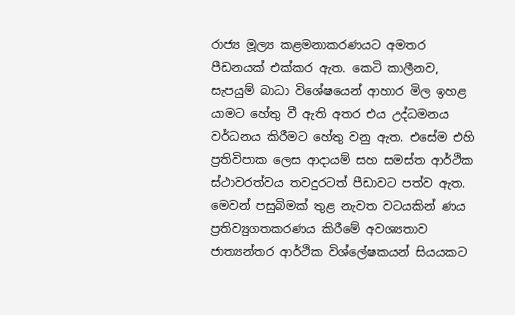රාජ්‍ය මූල්‍ය කළමනාකරණයට අමතර පීඩනයක් එක්කර ඇත. කෙටි කාලීනව, සැපයුම් බාධා විශේෂයෙන් ආහාර මිල ඉහළ යාමට හේතු වී ඇති අතර එය උද්ධමනය වර්ධනය කිරීමට හේතු වනු ඇත. එසේම එහි ප්‍රතිවිපාක ලෙස ආදායම් සහ සමස්ත ආර්ථික ස්ථාවරත්වය තවදුරටත් පීඩාවට පත්ව ඇත. මෙවන් පසුබිමක් තුළ නැවත වටයකින් ණය ප්‍රතිව්‍යුගතකරණය කිරීමේ අවශ්‍යතාව ජාත්‍යන්තර ආර්ථික විශ්ලේෂකයන් සියයකට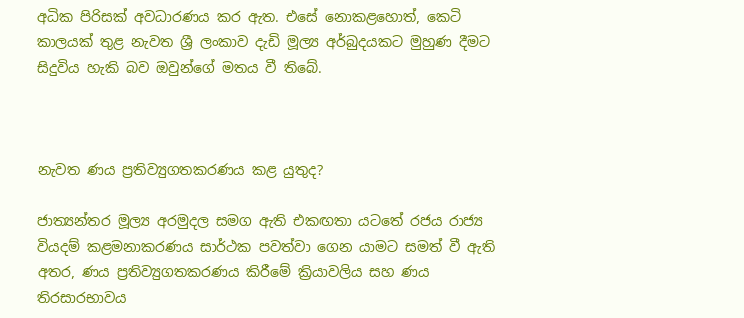අධික පිරිසක් අවධාරණය කර ඇත. එසේ නොකළහොත්, කෙටි කාලයක් තුළ නැවත ශ්‍රී ලංකාව දැඩි මූල්‍ය අර්බුදයකට මුහුණ දීමට සිදුවිය හැකි බව ඔවුන්ගේ මතය වී තිබේ.



නැවත ණය ප්‍රතිව්‍යුගතකරණය කළ යුතුද?

ජාත්‍යන්තර මූල්‍ය අරමුදල සමග ඇති එකඟතා යටතේ රජය රාජ්‍ය වියදම් කළමනාකරණය සාර්ථක පවත්වා ගෙන යාමට සමත් වී ඇති අතර, ණය ප්‍රතිව්‍යුගතකරණය කිරීමේ ක්‍රියාවලිය සහ ණය තිරසාරභාවය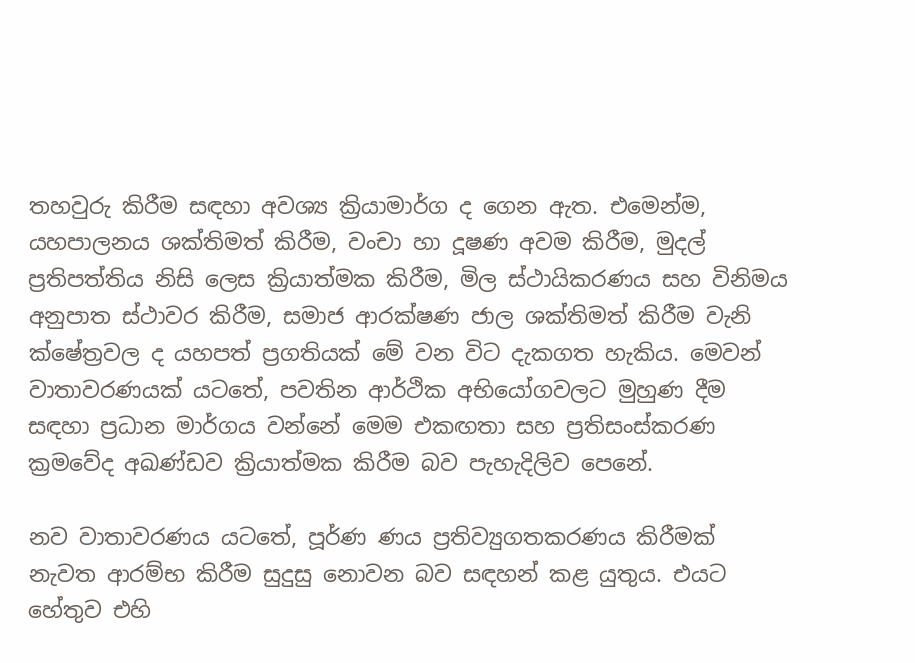තහවුරු කිරීම සඳහා අවශ්‍ය ක්‍රියාමාර්ග ද ගෙන ඇත. එමෙන්ම, යහපාලනය ශක්තිමත් කිරීම, වංචා හා දූෂණ අවම කිරීම, මුදල් ප්‍රතිපත්තිය නිසි ලෙස ක්‍රියාත්මක කිරීම, මිල ස්ථායිකරණය සහ විනිමය අනුපාත ස්ථාවර කිරීම, සමාජ ආරක්ෂණ ජාල ශක්තිමත් කිරීම වැනි ක්ෂේත්‍රවල ද යහපත් ප්‍රගතියක් මේ වන විට දැකගත හැකිය. මෙවන් වාතාවරණයක් යටතේ, පවතින ආර්ථික අභියෝගවලට මුහුණ දීම සඳහා ප්‍රධාන මාර්ගය වන්නේ මෙම එකඟතා සහ ප්‍රතිසංස්කරණ ක්‍රමවේද අඛණ්ඩව ක්‍රියාත්මක කිරීම බව පැහැදිලිව පෙනේ.

නව වාතාවරණය යටතේ, පූර්ණ ණය ප්‍රතිව්‍යුගතකරණය කිරීමක් නැවත ආරම්භ කිරීම සුදුසු නොවන බව සඳහන් කළ යුතුය. එයට හේතුව එහි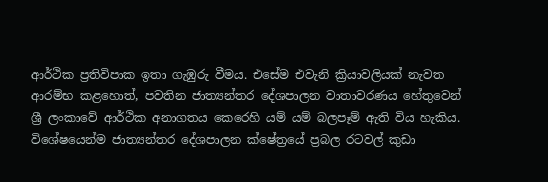ආර්ථික ප්‍රතිවිපාක ඉතා ගැඹුරු වීමය. එසේම එවැනි ක්‍රියාවලියක් නැවත ආරම්භ කළහොත්, පවතින ජාත්‍යන්තර දේශපාලන වාතාවරණය හේතුවෙන් ශ්‍රී ලංකාවේ ආර්ථික අනාගතය කෙරෙහි යම් යම් බලපෑම් ඇති විය හැකිය. විශේෂයෙන්ම ජාත්‍යන්තර දේශපාලන ක්ෂේත්‍රයේ ප්‍රබල රටවල් කුඩා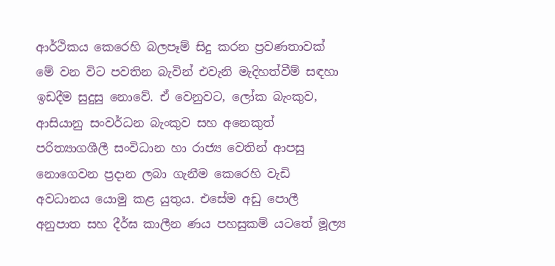ආර්ථිකය කෙරෙහි බලපෑම් සිදු කරන ප්‍රවණතාවක් මේ වන විට පවතින බැවින් එවැනි මැදිහත්වීම් සඳහා ඉඩදීම සුදුසු නොවේ. ඒ වෙනුවට, ලෝක බැංකුව, ආසියානු සංවර්ධන බැංකුව සහ අනෙකුත් පරිත්‍යාගශීලී සංවිධාන හා රාජ්‍ය වෙතින් ආපසු නොගෙවන ප්‍රදාන ලබා ගැනීම කෙරෙහි වැඩි අවධානය යොමු කළ යුතුය. එසේම අඩු පොලී අනුපාත සහ දීර්ඝ කාලීන ණය පහසුකම් යටතේ මූල්‍ය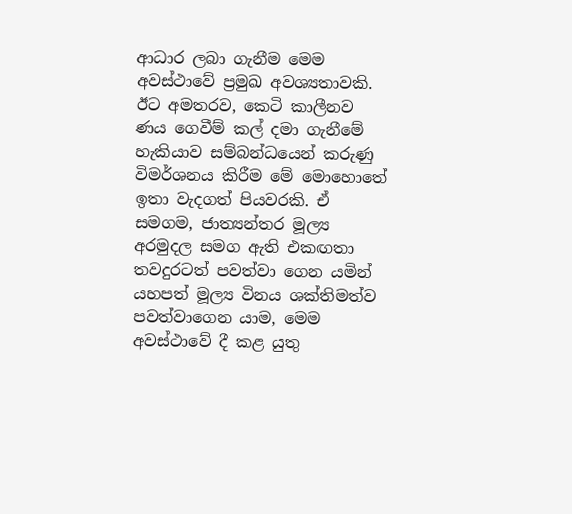ආධාර ලබා ගැනීම මෙම අවස්ථාවේ ප්‍රමුඛ අවශ්‍යතාවකි. ඊට අමතරව, කෙටි කාලීනව ණය ගෙවීම් කල් දමා ගැනීමේ හැකියාව සම්බන්ධයෙන් කරුණු විමර්ශනය කිරීම මේ මොහොතේ ඉතා වැදගත් පියවරකි. ඒ සමගම, ජාත්‍යන්තර මූල්‍ය අරමුදල සමග ඇති එකඟතා තවදුරටත් පවත්වා ගෙන යමින් යහපත් මූල්‍ය විනය ශක්තිමත්ව පවත්වාගෙන යාම, මෙම අවස්ථාවේ දී කළ යුතු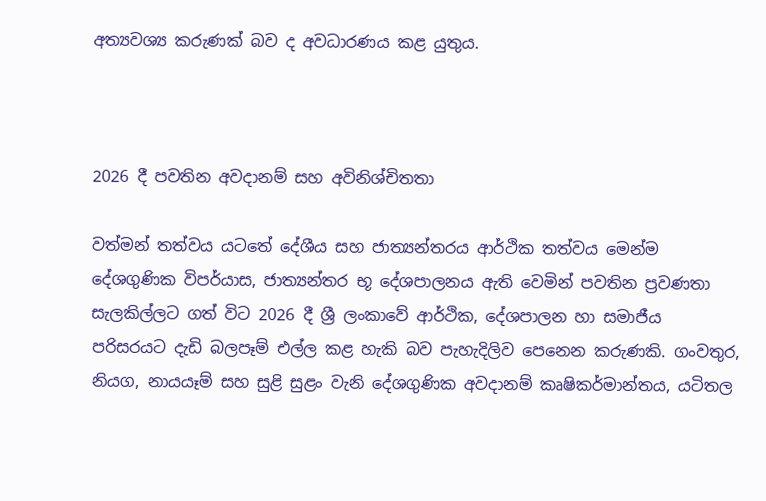අත්‍යවශ්‍ය කරුණක් බව ද අවධාරණය කළ යුතුය.



2026 දී පවතින අවදානම් සහ අවිනිශ්චිතතා

වත්මන් තත්වය යටතේ දේශීය සහ ජාත්‍යන්තරය ආර්ථික තත්වය මෙන්ම දේශගුණික විපර්යාස, ජාත්‍යන්තර භූ දේශපාලනය ඇති වෙමින් පවතින ප්‍රවණතා සැලකිල්ලට ගත් විට 2026 දී ශ්‍රී ලංකාවේ ආර්ථික, දේශපාලන හා සමාජීය පරිසරයට දැඩි බලපෑම් එල්ල කළ හැකි බව පැහැදිලිව පෙනෙන කරුණකි. ගංවතුර, නියග, නායයෑම් සහ සුළි සුළං වැනි දේශගුණික අවදානම් කෘෂිකර්මාන්තය, යටිතල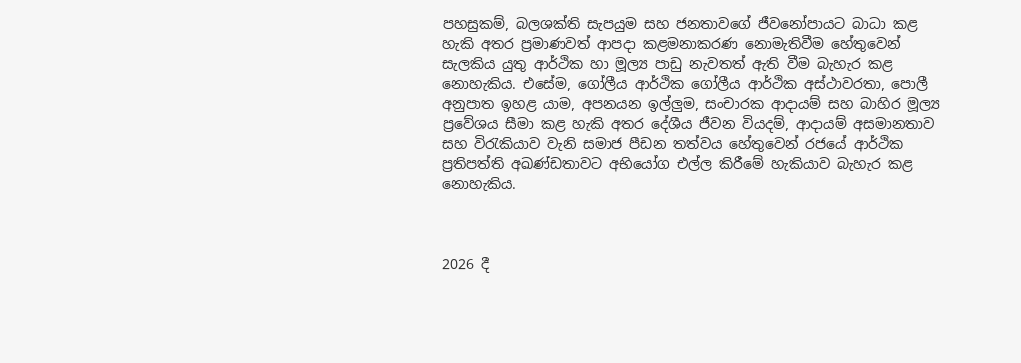පහසුකම්, බලශක්ති සැපයුම සහ ජනතාවගේ ජීවනෝපායට බාධා කළ හැකි අතර ප්‍රමාණවත් ආපදා කළමනාකරණ නොමැතිවීම හේතුවෙන් සැලකිය යුතු ආර්ථික හා මූල්‍ය පාඩු නැවතත් ඇති වීම බැහැර කළ නොහැකිය. එසේම, ගෝලීය ආර්ථික ගෝලීය ආර්ථික අස්ථාවරතා, පොලී අනුපාත ඉහළ යාම, අපනයන ඉල්ලු‍ම, සංචාරක ආදායම් සහ බාහිර මූල්‍ය ප්‍රවේශය සීමා කළ හැකි අතර දේශීය ජීවන වියදම්, ආදායම් අසමානතාව සහ විරැකියාව වැනි සමාජ පීඩන තත්වය හේතුවෙන් රජයේ ආර්ථික ප්‍රතිපත්ති අඛණ්ඩතාවට අභියෝග එල්ල කිරීමේ හැකියාව බැහැර කළ නොහැකිය.



2026 දී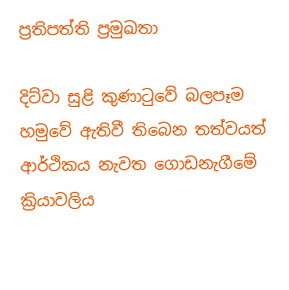ප්‍රතිපත්ති ප්‍රමුඛතා

දිට්වා සුළි කුණාටුවේ බලපෑම හමුවේ ඇතිවී තිබෙන තත්වයත් ආර්ථිකය නැවත ගොඩනැගීමේ ක්‍රියාවලිය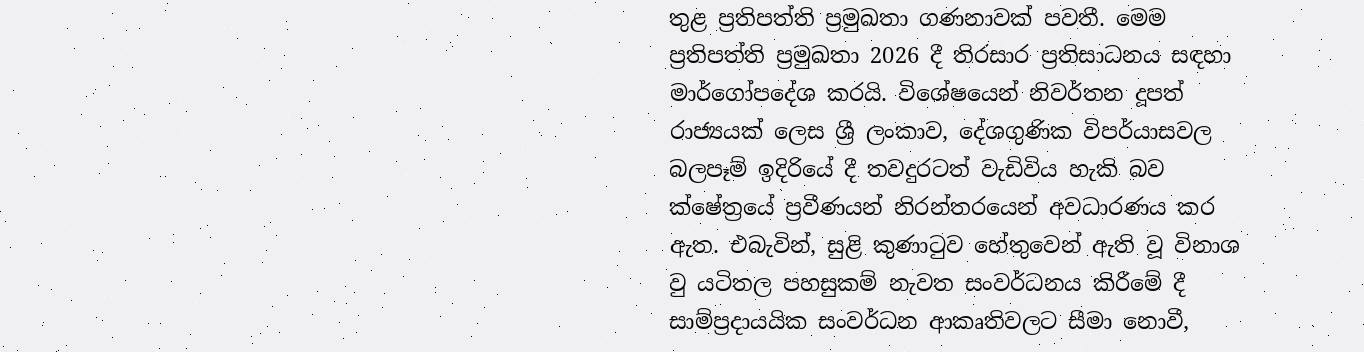තුළ ප්‍රතිපත්ති ප්‍රමුඛතා ගණනාවක් පවතී. මෙම ප්‍රතිපත්ති ප්‍රමුඛතා 2026 දී තිරසාර ප්‍රතිසාධනය සඳහා මාර්ගෝපදේශ කරයි. විශේෂයෙන් නිවර්තන දූපත් රාජ්‍යයක් ලෙස ශ්‍රී ලංකාව, දේශගුණික විපර්යාසවල බලපෑම් ඉදිරියේ දී තවදුරටත් වැඩිවිය හැකි බව ක්ෂේත්‍රයේ ප්‍රවීණයන් නිරන්තරයෙන් අවධාරණය කර ඇත. එබැවින්, සුළි කුණාටුව හේතුවෙන් ඇති වූ විනාශ වු යටිතල පහසුකම් නැවත සංවර්ධනය කිරීමේ දී සාම්ප්‍රදායයික සංවර්ධන ආකෘතිවලට සීමා නොවී,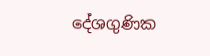දේශගුණික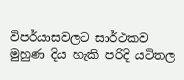විපර්යාසවලට සාර්ථකව මුහුණ දිය හැකි පරිදි යටිතල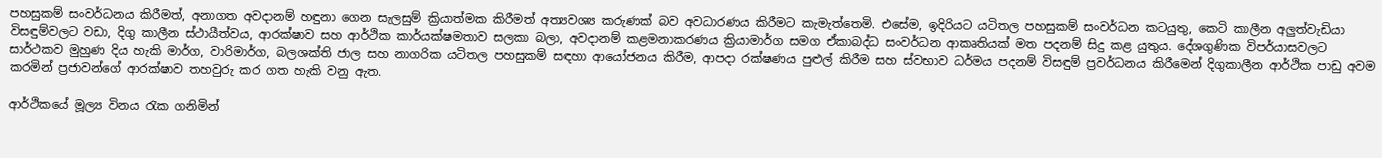පහසුකම් සංවර්ධනය කිරීමත්, අනාගත අවදානම් හඳුනා ගෙන සැලසුම් ක්‍රියාත්මක කිරීමත් අත්‍යවශ්‍ය කරුණක් බව අවධාරණය කිරීමට කැමැත්තෙමි. එසේම, ඉදිරියට යටිතල පහසුකම් සංවර්ධන කටයුතු, කෙටි කාලීන අලු‍ත්වැඩියා විසඳුම්වලට වඩා, දිගු කාලීන ස්ථායීත්වය, ආරක්ෂාව සහ ආර්ථික කාර්යක්ෂමතාව සලකා බලා, අවදානම් කළමනාකරණය ක්‍රියාමාර්ග සමග ඒකාබද්ධ සංවර්ධන ආකෘතියක් මත පදනම් සිදු කළ යුතුය. දේශගුණික විපර්යාසවලට සාර්ථකව මුහුණ දිය හැකි මාර්ග, වාරිමාර්ග, බලශක්ති ජාල සහ නාගරික යටිතල පහසුකම් සඳහා ආයෝජනය කිරීම, ආපදා රක්ෂණය පුළුල් කිරීම සහ ස්වභාව ධර්මය පදනම් විසඳුම් ප්‍රවර්ධනය කිරීමෙන් දිගුකාලීන ආර්ථික පාඩු අවම කරමින් ප්‍රජාවන්ගේ ආරක්ෂාව තහවුරු කර ගත හැකි වනු ඇත.

ආර්ථිකයේ මූල්‍ය විනය රැක ගනිමින්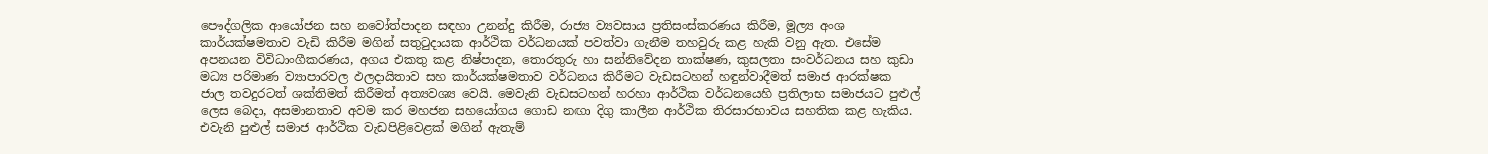පෞද්ගලික ආයෝජන සහ නවෝත්පාදන සඳහා උනන්දු කිරීම, රාජ්‍ය ව්‍යවසාය ප්‍රතිසංස්කරණය කිරීම, මූල්‍ය අංශ කාර්යක්ෂමතාව වැඩි කිරීම මගින් සතුටුදායක ආර්ථික වර්ධනයක් පවත්වා ගැනීම තහවුරු කළ හැකි වනු ඇත. එසේම අපනයන විවිධාංගීකරණය, අගය එකතු කළ නිෂ්පාදන, තොරතුරු හා සන්නිවේදන තාක්ෂණ, කුසලතා සංවර්ධනය සහ කුඩා මධ්‍ය පරිමාණ ව්‍යාපාරවල ඵලදායිතාව සහ කාර්යක්ෂමතාව වර්ධනය කිරීමට වැඩසටහන් හඳුන්වාදීමත් සමාජ ආරක්ෂක ජාල තවදුරටත් ශක්තිමත් කිරීමත් අත්‍යවශ්‍ය වෙයි. මෙවැනි වැඩසටහන් හරහා ආර්ථික වර්ධනයෙහි ප්‍රතිලාභ සමාජයට පුළුල් ලෙස බෙදා, අසමානතාව අවම කර මහජන සහයෝගය ගොඩ නඟා දිගු කාලීන ආර්ථික තිරසාරභාවය සහතික කළ හැකිය. එවැනි පුළුල් සමාජ ආර්ථික වැඩපිළිවෙළක් මගින් ඇතැම්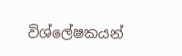විශ්ලේෂකයන්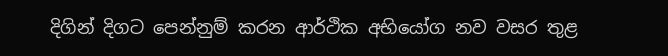දිගින් දිගට පෙන්නුම් කරන ආර්ථික අභියෝග නව වසර තුළ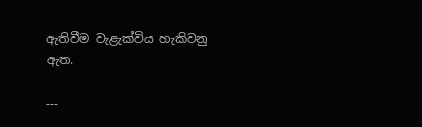ඇතිවීම වැළැක්විය හැකිවනු ඇත.

---